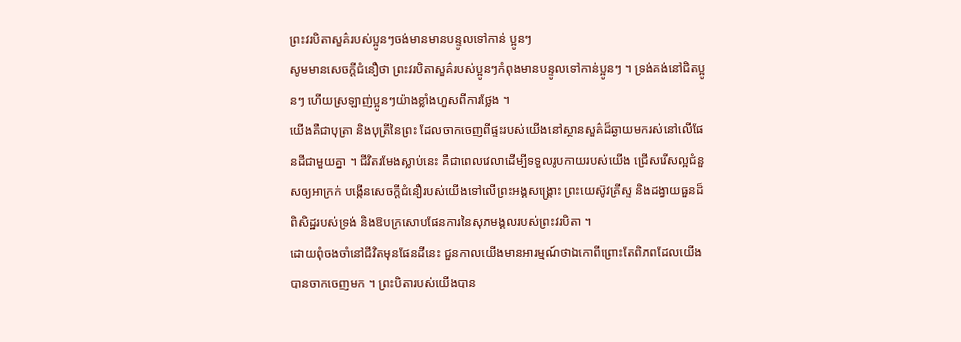ព្រះវរបិតាសួគ៌របស់ប្អូនៗចង់មានមានបន្ទូលទៅកាន់ ប្អូនៗ
សូមមានសេចក្តីជំនឿថា ព្រះវរបិតាសួគ៌របស់ប្អូនៗកំពុងមានបន្ទូលទៅកាន់ប្អូនៗ ។ ទ្រង់គង់នៅជិតប្អូនៗ ហើយស្រឡាញ់ប្អូនៗយ៉ាងខ្លាំងហួសពីការថ្លែង ។
យើងគឺជាបុត្រា និងបុត្រីនៃព្រះ ដែលចាកចេញពីផ្ទះរបស់យើងនៅស្ថានសួគ៌ដ៏ឆ្ងាយមករស់នៅលើផែនដីជាមួយគ្នា ។ ជីវិតរមែងស្លាប់នេះ គឺជាពេលវេលាដើម្បីទទួលរូបកាយរបស់យើង ជ្រើសរើសល្អជំនួសឲ្យអាក្រក់ បង្កើនសេចក្តីជំនឿរបស់យើងទៅលើព្រះអង្គសង្រ្គោះ ព្រះយេស៊ូវគ្រីស្ទ និងដង្វាយធួនដ៏ពិសិដ្ឋរបស់ទ្រង់ និងឱបក្រសោបផែនការនៃសុភមង្គលរបស់ព្រះវរបិតា ។
ដោយពុំចងចាំនៅជីវិតមុនផែនដីនេះ ជួនកាលយើងមានអារម្មណ៍ថាឯកោពីព្រោះតែពិភពដែលយើងបានចាកចេញមក ។ ព្រះបិតារបស់យើងបាន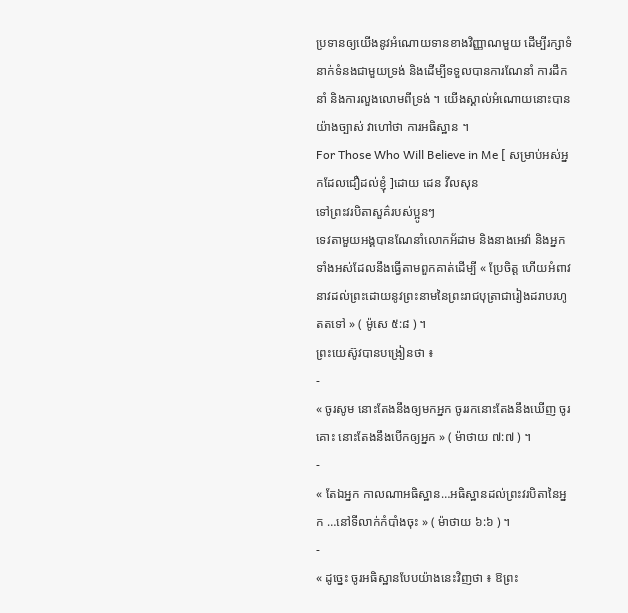ប្រទានឲ្យយើងនូវអំណោយទានខាងវិញ្ញាណមួយ ដើម្បីរក្សាទំនាក់ទំនងជាមួយទ្រង់ និងដើម្បីទទួលបានការណែនាំ ការដឹកនាំ និងការលួងលោមពីទ្រង់ ។ យើងស្គាល់អំណោយនោះបានយ៉ាងច្បាស់ វាហៅថា ការអធិស្ឋាន ។
For Those Who Will Believe in Me [ សម្រាប់អស់អ្នកដែលជឿដល់ខ្ញុំ ]ដោយ ដេន វីលសុន
ទៅព្រះវរបិតាសួគ៌របស់ប្អូនៗ
ទេវតាមួយអង្គបានណែនាំលោកអ័ដាម និងនាងអេវ៉ា និងអ្នកទាំងអស់ដែលនឹងធ្វើតាមពួកគាត់ដើម្បី « ប្រែចិត្ត ហើយអំពាវនាវដល់ព្រះដោយនូវព្រះនាមនៃព្រះរាជបុត្រាជារៀងដរាបរហូតតទៅ » ( ម៉ូសេ ៥:៨ ) ។
ព្រះយេស៊ូវបានបង្រៀនថា ៖
-
« ចូរសូម នោះតែងនឹងឲ្យមកអ្នក ចូររកនោះតែងនឹងឃើញ ចូរគោះ នោះតែងនឹងបើកឲ្យអ្នក » ( ម៉ាថាយ ៧:៧ ) ។
-
« តែឯអ្នក កាលណាអធិស្ឋាន…អធិស្ឋានដល់ព្រះវរបិតានៃអ្នក …នៅទីលាក់កំបាំងចុះ » ( ម៉ាថាយ ៦:៦ ) ។
-
« ដូច្នេះ ចូរអធិស្ឋានបែបយ៉ាងនេះវិញថា ៖ ឱព្រះ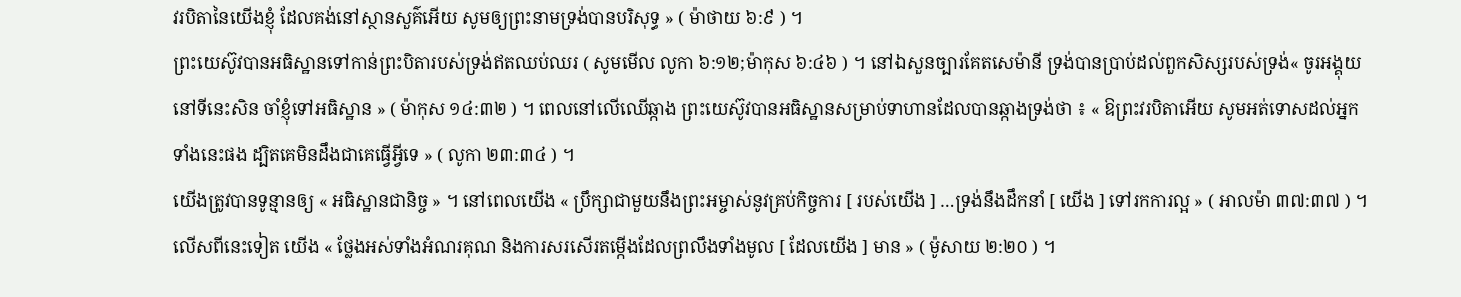វរបិតានៃយើងខ្ញុំ ដែលគង់នៅស្ថានសួគ៌អើយ សូមឲ្យព្រះនាមទ្រង់បានបរិសុទ្ធ » ( ម៉ាថាយ ៦:៩ ) ។
ព្រះយេស៊ូវបានអធិស្ឋានទៅកាន់ព្រះបិតារបស់ទ្រង់ឥតឈប់ឈរ ( សូមមើល លូកា ៦:១២;ម៉ាកុស ៦:៤៦ ) ។ នៅឯសួនច្បារគែតសេម៉ានី ទ្រង់បានប្រាប់ដល់ពួកសិស្សរបស់ទ្រង់« ចូរអង្គុយនៅទីនេះសិន ចាំខ្ញុំទៅអធិស្ឋាន » ( ម៉ាកុស ១៤:៣២ ) ។ ពេលនៅលើឈើឆ្កាង ព្រះយេស៊ូវបានអធិស្ឋានសម្រាប់ទាហានដែលបានឆ្កាងទ្រង់ថា ៖ « ឱព្រះវរបិតាអើយ សូមអត់ទោសដល់អ្នកទាំងនេះផង ដ្បិតគេមិនដឹងជាគេធ្វើអ្វីទេ » ( លូកា ២៣:៣៤ ) ។
យើងត្រូវបានទូន្មានឲ្យ « អធិស្ឋានជានិច្ច » ។ នៅពេលយើង « ប្រឹក្សាជាមួយនឹងព្រះអម្ចាស់នូវគ្រប់កិច្ចការ [ របស់យើង ] …ទ្រង់នឹងដឹកនាំ [ យើង ] ទៅរកការល្អ » ( អាលម៉ា ៣៧:៣៧ ) ។ លើសពីនេះទៀត យើង « ថ្លែងអស់ទាំងអំណរគុណ និងការសរសើរតម្កើងដែលព្រលឹងទាំងមូល [ ដែលយើង ] មាន » ( ម៉ូសាយ ២:២០ ) ។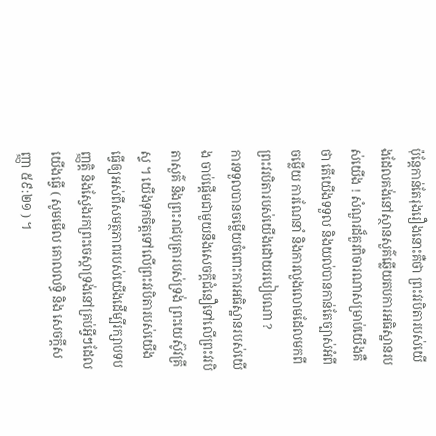ប៉ុន្តែកាន់តែរុងរឿងនោះគឺថា ព្រះវរបិតារបស់យើងដែលគង់នៅស្ថានសួគ៌ឆ្លើយតបការអធិស្ឋានរបស់យើង ! សំណួរដ៏គួរពិចារណាសម្រាប់យើងគឺថា តើយើងទទួល និងយល់បានកាន់តែច្បាស់អំពីចម្លើយ ការណែនាំ និងការលួងលោមដែលមកពីព្រះវរបិតារបស់យើងដោយរបៀបណា ?
ការទទួលបានចម្លើយចំពោះការអធិស្ឋានរបស់យើង ចាប់ផ្តើមជាមួយនឹងសេចក្តីជំនឿទៅលើព្រះវរបិតាសួគ៌ និងព្រះរាជបុត្រារបស់ទ្រង់ ព្រះយេស៊ូវគ្រីស្ទ ។ យើងទុកចិត្តទៅលើព្រះវរបិតារបស់យើង ធ្វើឲ្យអស់ពីសមត្ថភាពរបស់យើងដើម្បីរក្សាបទបញ្ញត្តិ និងស្វែងរកព្រះចេស្តាទ្រង់នៅគ្រប់អ្វីៗដែលយើងធ្វើ ( សូមមើល គោលលទ្ធិ និង សេចក្ដីសញ្ញា ៥៩:២១ ) ។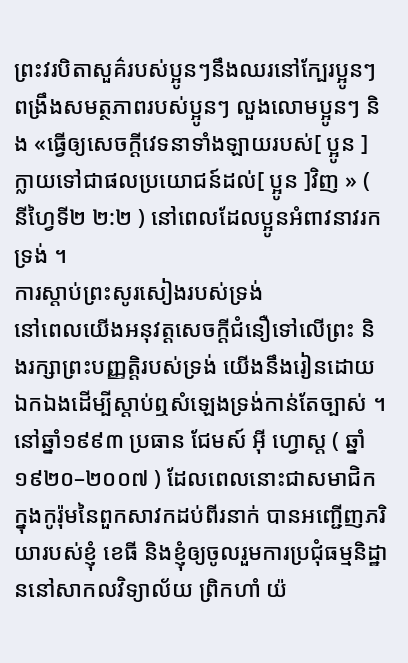ព្រះវរបិតាសួគ៌របស់ប្អូនៗនឹងឈរនៅក្បែរប្អូនៗ ពង្រឹងសមត្ថភាពរបស់ប្អូនៗ លួងលោមប្អូនៗ និង «ធ្វើឲ្យសេចក្ដីវេទនាទាំងឡាយរបស់[ ប្អូន ] ក្លាយទៅជាផលប្រយោជន៍ដល់[ ប្អូន ]វិញ » ( នីហ្វៃទី២ ២:២ ) នៅពេលដែលប្អូនអំពាវនាវរកទ្រង់ ។
ការស្តាប់ព្រះសូរសៀងរបស់ទ្រង់
នៅពេលយើងអនុវត្តសេចក្តីជំនឿទៅលើព្រះ និងរក្សាព្រះបញ្ញត្តិរបស់ទ្រង់ យើងនឹងរៀនដោយឯកឯងដើម្បីស្តាប់ឮសំឡេងទ្រង់កាន់តែច្បាស់ ។
នៅឆ្នាំ១៩៩៣ ប្រធាន ជែមស៍ អ៊ី ហ្វោស្ត ( ឆ្នាំ១៩២០–២០០៧ ) ដែលពេលនោះជាសមាជិកក្នុងកូរ៉ុមនៃពួកសាវកដប់ពីរនាក់ បានអញ្ជើញភរិយារបស់ខ្ញុំ ខេធី និងខ្ញុំឲ្យចូលរួមការប្រជុំធម្មនិដ្ឋាននៅសាកលវិទ្យាល័យ ព្រិកហាំ យ៉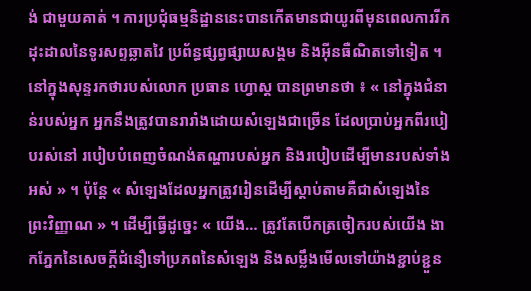ង់ ជាមួយគាត់ ។ ការប្រជុំធម្មនិដ្ឋាននេះបានកើតមានជាយូរពីមុនពេលការរីកដុះដាលនៃទូរសព្ទឆ្លាតវៃ ប្រព័ន្ធផ្សព្វផ្សាយសង្គម និងអ៊ីនធឺណិតទៅទៀត ។
នៅក្នុងសុន្ទរកថារបស់លោក ប្រធាន ហ្វោស្ត បានព្រមានថា ៖ « នៅក្នុងជំនាន់របស់អ្នក អ្នកនឹងត្រូវបានរារាំងដោយសំឡេងជាច្រើន ដែលប្រាប់អ្នកពីរបៀបរស់នៅ របៀបបំពេញចំណង់តណ្ហារបស់អ្នក និងរបៀបដើម្បីមានរបស់ទាំងអស់ » ។ ប៉ុន្តែ « សំឡេងដែលអ្នកត្រូវរៀនដើម្បីស្តាប់តាមគឺជាសំឡេងនៃព្រះវិញ្ញាណ » ។ ដើម្បីធ្វើដូច្នេះ « យើង… ត្រូវតែបើកត្រចៀករបស់យើង ងាកភ្នែកនៃសេចក្តីជំនឿទៅប្រភពនៃសំឡេង និងសម្លឹងមើលទៅយ៉ាងខ្ជាប់ខ្ជួន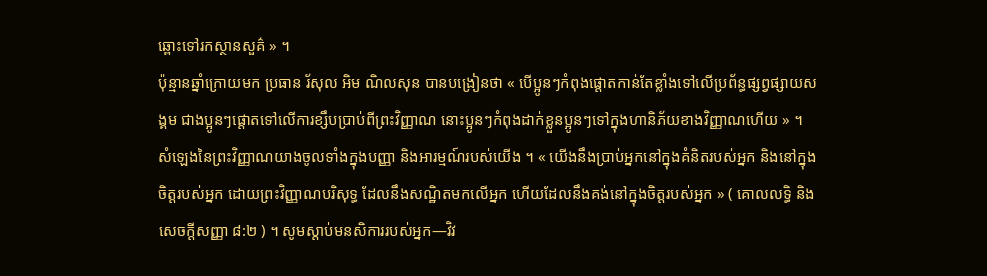ឆ្ពោះទៅរកស្ថានសួគ៌ » ។
ប៉ុន្មានឆ្នាំក្រោយមក ប្រធាន រ័សុល អិម ណិលសុន បានបង្រៀនថា « បើប្អូនៗកំពុងផ្ដោតកាន់តែខ្លាំងទៅលើប្រព័ន្ធផ្សព្វផ្សាយសង្គម ជាងប្អូនៗផ្ដោតទៅលើការខ្សឹបប្រាប់ពីព្រះវិញ្ញាណ នោះប្អូនៗកំពុងដាក់ខ្លួនប្អូនៗទៅក្នុងហានិភ័យខាងវិញ្ញាណហើយ » ។
សំឡេងនៃព្រះវិញ្ញាណយាងចូលទាំងក្នុងបញ្ញា និងអារម្មណ៍របស់យើង ។ « យើងនឹងប្រាប់អ្នកនៅក្នុងគំនិតរបស់អ្នក និងនៅក្នុងចិត្តរបស់អ្នក ដោយព្រះវិញ្ញាណបរិសុទ្ធ ដែលនឹងសណ្ឋិតមកលើអ្នក ហើយដែលនឹងគង់នៅក្នុងចិត្តរបស់អ្នក » ( គោលលទ្ធិ និង សេចក្ដីសញ្ញា ៨:២ ) ។ សូមស្តាប់មនសិការរបស់អ្នក—វិវ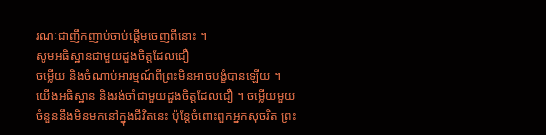រណៈជាញឹកញាប់ចាប់ផ្តើមចេញពីនោះ ។
សូមអធិស្ឋានជាមួយដួងចិត្តដែលជឿ
ចម្លើយ និងចំណាប់អារម្មណ៍ពីព្រះមិនអាចបង្ខំបានឡើយ ។ យើងអធិស្ឋាន និងរង់ចាំជាមួយដួងចិត្តដែលជឿ ។ ចម្លើយមួយចំនួននឹងមិនមកនៅក្នុងជីវិតនេះ ប៉ុន្តែចំពោះពួកអ្នកសុចរិត ព្រះ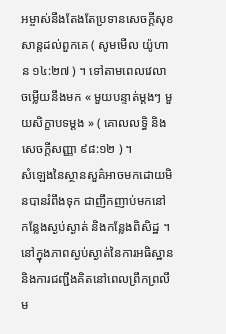អម្ចាស់នឹងតែងតែប្រទានសេចក្តីសុខសាន្តដល់ពួកគេ ( សូមមើល យ៉ូហាន ១៤:២៧ ) ។ ទៅតាមពេលវេលា ចម្លើយនឹងមក « មួយបន្ទាត់ម្ដងៗ មួយសិក្ខាបទម្ដង » ( គោលលទ្ធិ និងសេចក្តីសញ្ញា ៩៨:១២ ) ។
សំឡេងនៃស្ថានសួគ៌អាចមកដោយមិនបានរំពឹងទុក ជាញឹកញាប់មកនៅកន្លែងស្ងប់ស្ងាត់ និងកន្លែងពិសិដ្ឋ ។ នៅក្នុងភាពស្ងប់ស្ងាត់នៃការអធិស្ឋាន និងការជញ្ជឹងគិតនៅពេលព្រឹកព្រលឹម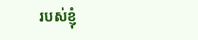របស់ខ្ញុំ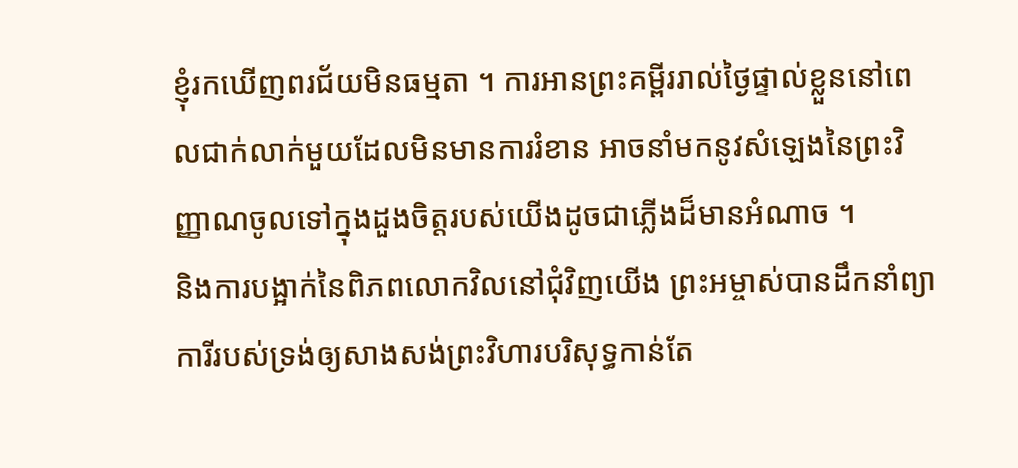ខ្ញុំរកឃើញពរជ័យមិនធម្មតា ។ ការអានព្រះគម្ពីររាល់ថ្ងៃផ្ទាល់ខ្លួននៅពេលជាក់លាក់មួយដែលមិនមានការរំខាន អាចនាំមកនូវសំឡេងនៃព្រះវិញ្ញាណចូលទៅក្នុងដួងចិត្តរបស់យើងដូចជាភ្លើងដ៏មានអំណាច ។
និងការបង្អាក់នៃពិភពលោកវិលនៅជុំវិញយើង ព្រះអម្ចាស់បានដឹកនាំព្យាការីរបស់ទ្រង់ឲ្យសាងសង់ព្រះវិហារបរិសុទ្ធកាន់តែ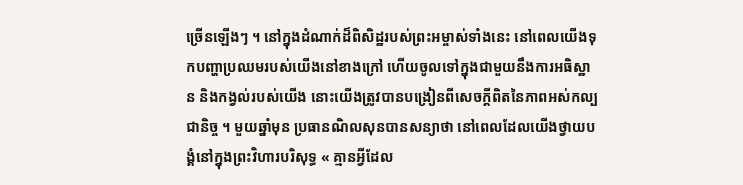ច្រើនឡើងៗ ។ នៅក្នុងដំណាក់ដ៏ពិសិដ្ឋរបស់ព្រះអម្ចាស់ទាំងនេះ នៅពេលយើងទុកបញ្ហាប្រឈមរបស់យើងនៅខាងក្រៅ ហើយចូលទៅក្នុងជាមួយនឹងការអធិស្ឋាន និងកង្វល់របស់យើង នោះយើងត្រូវបានបង្រៀនពីសេចក្ដីពិតនៃភាពអស់កល្បជានិច្ច ។ មួយឆ្នាំមុន ប្រធានណិលសុនបានសន្យាថា នៅពេលដែលយើងថ្វាយបង្គំនៅក្នុងព្រះវិហារបរិសុទ្ធ « គ្មានអ្វីដែល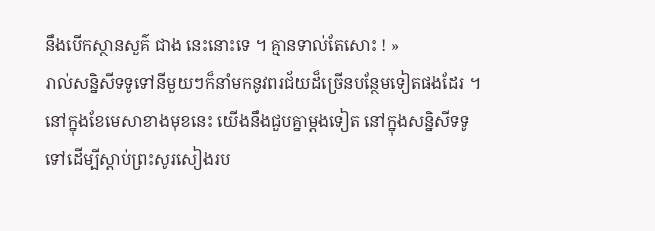នឹងបើកស្ថានសួគ៌ ជាង នេះនោះទេ ។ គ្មានទាល់តែសោះ ! »
រាល់សន្និសីទទូទៅនីមួយៗក៏នាំមកនូវពរជ័យដ៏ច្រើនបន្ថែមទៀតផងដែរ ។ នៅក្នុងខែមេសាខាងមុខនេះ យើងនឹងជួបគ្នាម្តងទៀត នៅក្នុងសន្និសីទទូទៅដើម្បីស្តាប់ព្រះសូរសៀងរប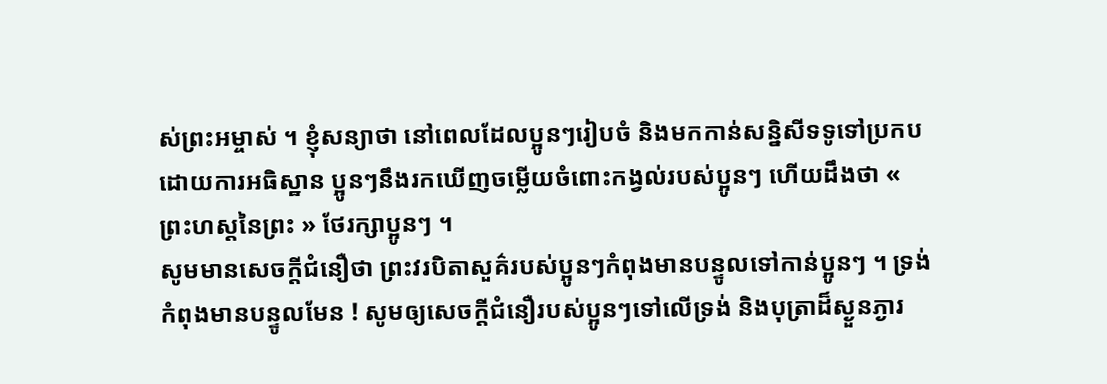ស់ព្រះអម្ចាស់ ។ ខ្ញុំសន្យាថា នៅពេលដែលប្អូនៗរៀបចំ និងមកកាន់សន្និសីទទូទៅប្រកបដោយការអធិស្ឋាន ប្អូនៗនឹងរកឃើញចម្លើយចំពោះកង្វល់របស់ប្អូនៗ ហើយដឹងថា « ព្រះហស្តនៃព្រះ » ថែរក្សាប្អូនៗ ។
សូមមានសេចក្តីជំនឿថា ព្រះវរបិតាសួគ៌របស់ប្អូនៗកំពុងមានបន្ទូលទៅកាន់ប្អូនៗ ។ ទ្រង់កំពុងមានបន្ទូលមែន ! សូមឲ្យសេចក្តីជំនឿរបស់ប្អូនៗទៅលើទ្រង់ និងបុត្រាដ៏ស្ងួនភ្ងារ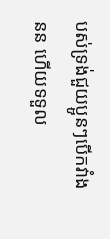បស់ទ្រង់ជួយប្អូនៗបើកវាំងនន ហើយទទួល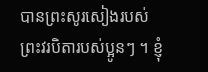បានព្រះសូរសៀងរបស់ព្រះវរបិតារបស់ប្អូនៗ ។ ខ្ញុំ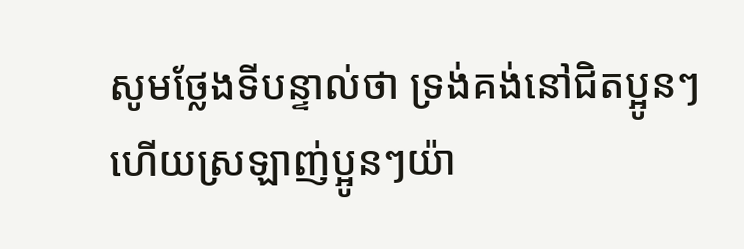សូមថ្លែងទីបន្ទាល់ថា ទ្រង់គង់នៅជិតប្អូនៗ ហើយស្រឡាញ់ប្អូនៗយ៉ា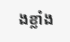ងខ្លាំង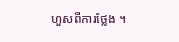ហួសពីការថ្លែង ។